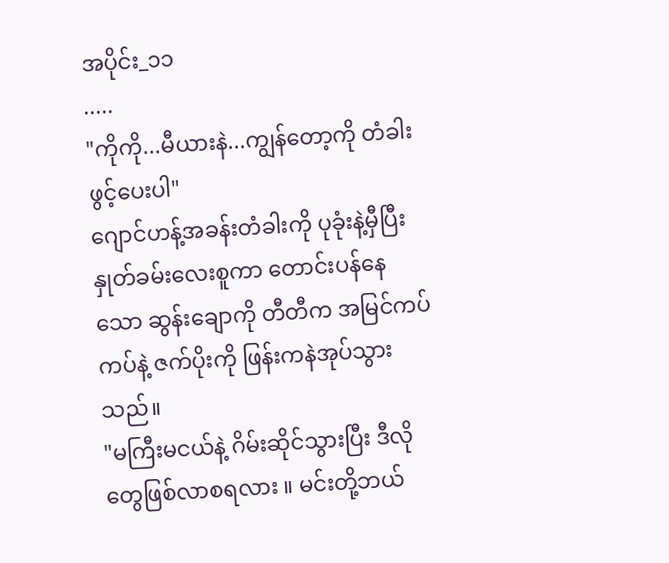အပိုင်း_၁၁
.....
"ကိုကို...မီယားနဲ...ကျွန်တော့ကို တံခါးဖွင့်ပေးပါ"
ဂျောင်ဟန့်အခန်းတံခါးကို ပုခုံးနဲ့မှီပြီး နှုတ်ခမ်းလေးစူကာ တောင်းပန်နေသော ဆွန်းချောကို တီတီက အမြင်ကပ်ကပ်နဲ့ ဇက်ပိုးကို ဖြန်းကနဲအုပ်သွားသည်။
"မကြီးမငယ်နဲ့ ဂိမ်းဆိုင်သွားပြီး ဒီလိုတွေဖြစ်လာစရလား ။ မင်းတို့ဘယ်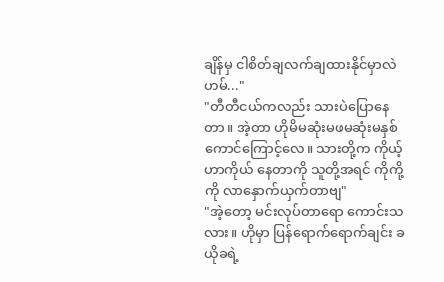ချိန်မှ ငါစိတ်ချလက်ချထားနိုင်မှာလဲ ဟမ်..."
"တီတီငယ်ကလည်း သားပဲပြောနေတာ။ အဲ့တာ ဟိုမိမဆုံးမဖမဆုံးမနှစ်ကောင်ကြောင့်လေ။ သားတို့က ကိုယ့်ဟာကိုယ် နေတာကို သူတို့အရင် ကိုကို့ကို လာနှောက်ယှက်တာဗျ"
"အဲ့တော့ မင်းလုပ်တာရော ကောင်းသလား။ ဟိုမှာ ပြန်ရောက်ရောက်ချင်း ခယိုခရဲ့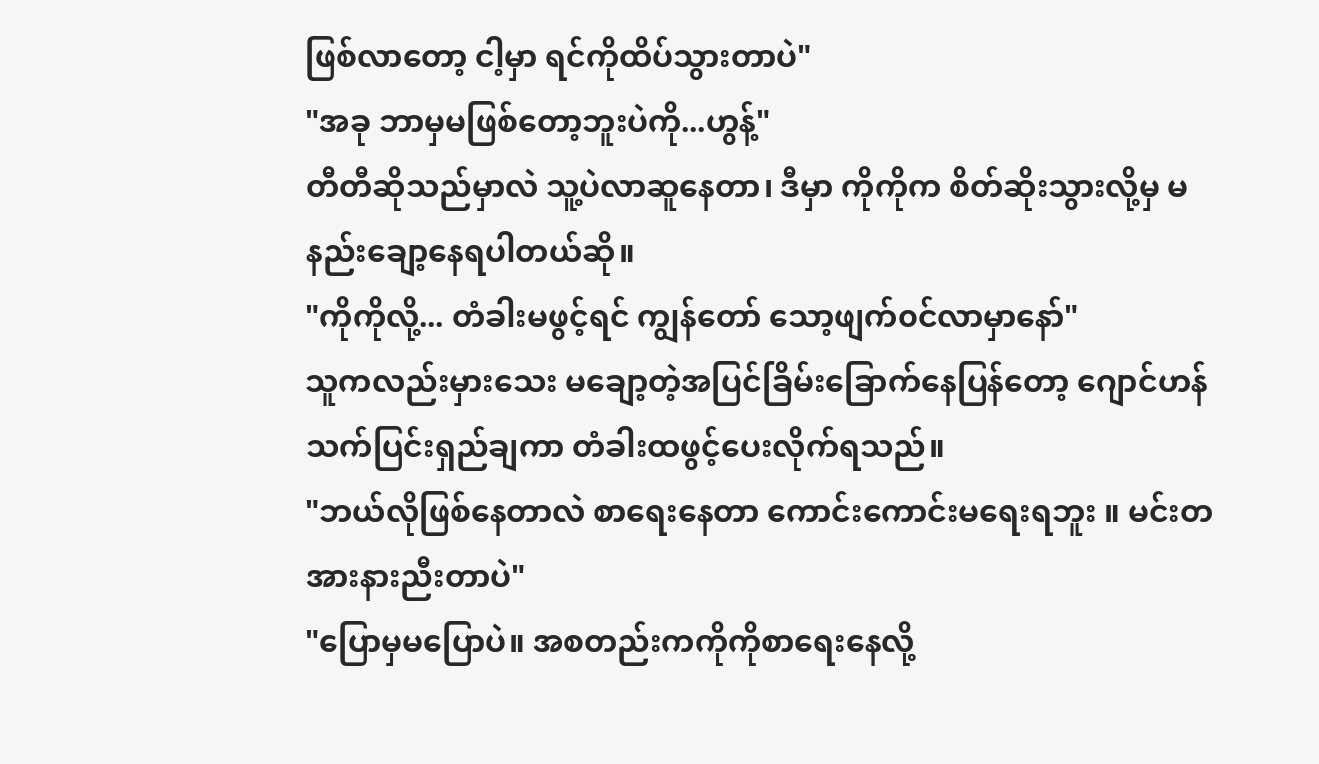ဖြစ်လာတော့ ငါ့မှာ ရင်ကိုထိပ်သွားတာပဲ"
"အခု ဘာမှမဖြစ်တော့ဘူးပဲကို...ဟွန့်"
တီတီဆိုသည်မှာလဲ သူ့ပဲလာဆူနေတာ၊ ဒီမှာ ကိုကိုက စိတ်ဆိုးသွားလို့မှ မနည်းချော့နေရပါတယ်ဆို။
"ကိုကိုလို့... တံခါးမဖွင့်ရင် ကျွန်တော် သော့ဖျက်၀င်လာမှာနော်"
သူကလည်းမှားသေး မချော့တဲ့အပြင်ခြိမ်းခြောက်နေပြန်တော့ ဂျောင်ဟန် သက်ပြင်းရှည်ချကာ တံခါးထဖွင့်ပေးလိုက်ရသည်။
"ဘယ်လိုဖြစ်နေတာလဲ စာရေးနေတာ ကောင်းကောင်းမရေးရဘူး ။ မင်းတအားနားညီးတာပဲ"
"ပြောမှမပြောပဲ။ အစတည်းကကိုကိုစာရေးနေလို့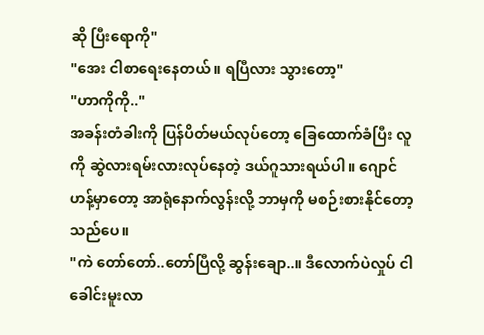ဆို ပြီးရောကို"
"အေး ငါစာရေးနေတယ်။ ရပြီလား သွားတော့"
"ဟာကိုကို.."
အခန်းတံခါးကို ပြန်ပိတ်မယ်လုပ်တော့ ခြေထောက်ခံပြီး လူကို ဆွဲလားရမ်းလားလုပ်နေတဲ့ ဒယ်ဂူသားရယ်ပါ။ ဂျောင်ဟန့်မှာတော့ အာရုံနောက်လွန်းလို့ ဘာမှကို မစဉ်းစားနိုင်တော့သည်ပေ။
"ကဲ တော်တော်..တော်ပြီလို့ ဆွန်းချော..။ ဒီလောက်ပဲလှုပ် ငါခေါင်းမူးလာ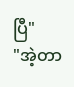ပြီ"
"အဲ့တာ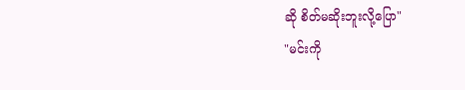ဆို စိတ်မဆိုးဘူးလို့ပြော"
"မင်းကို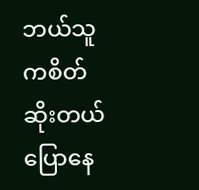ဘယ်သူကစိတ်ဆိုးတယ်ပြောနေ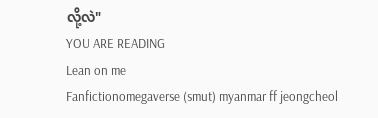လို့လဲ"
YOU ARE READING
Lean on me
Fanfictionomegaverse (smut) myanmar ff jeongcheol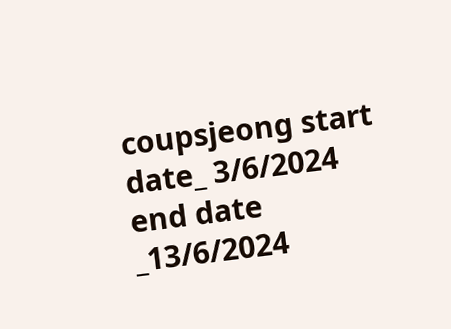coupsjeong start date_ 3/6/2024 end date _13/6/2024